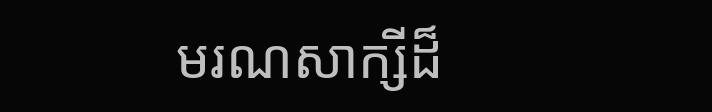មរណសាក្សីដ៏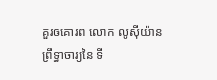គួរឲគោរព លោក លូសុីយ៉ាន ព្រឹទ្ធាចារ្យនៃ ទី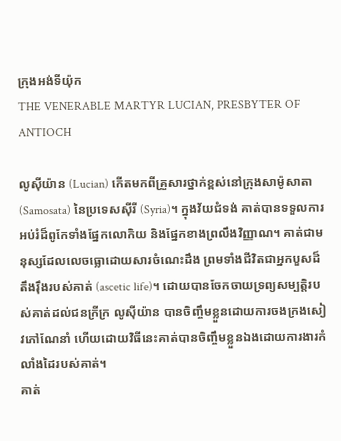ក្រុងអង់ទីយ៉ុក
THE VENERABLE MARTYR LUCIAN, PRESBYTER OF ANTIOCH

លូសុីយ៉ាន (Lucian) កើតមកពីគ្រួសារថ្នាក់ខ្ពស់នៅក្រុងសាម៉ូសាតា (Samosata) នៃប្រទេសស៊ីរី (Syria)។ ក្នុងវ័យជំទង់ គាត់បានទទួលការអប់រំដ៏ពូកែទាំងផ្នែកលោកិយ និងផ្នែកខាងព្រលឹងវិញ្ញាណ។ គាត់ជាមនុស្សដែលលេចធ្លោដោយសារចំណេះដឹង ព្រមទាំងជីវិតជាឣ្នកបួសដ៏តឹងរ៉ឹងរបស់គាត់ (ascetic life)។ ដោយបានចែកចាយទ្រព្យសម្បត្តិរបស់គាត់ដល់ជនក្រីក្រ លូសុីយ៉ាន បានចិញ្ចឹមខ្លួនដោយការចងក្រងសៀវភៅណែនាំ ហើយដោយវិធីនេះគាត់បានចិញ្ចឹមខ្លួនឯងដោយការងារកំលាំងដៃរបស់គាត់។
គាត់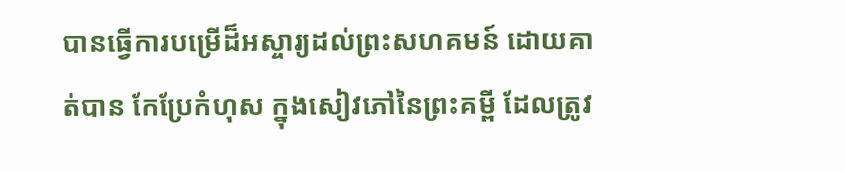បានធ្វើការបម្រើដ៏អស្ចារ្យដល់ព្រះសហគមន៍ ដោយគាត់បាន កែប្រែកំហុស ក្នុងសៀវភៅនៃព្រះគម្ពី ដែលត្រូវ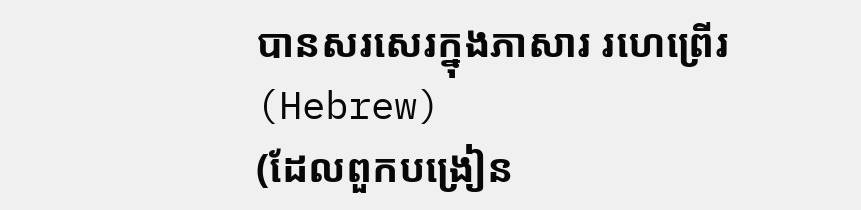បានសរសេរក្នុងភាសារ រហេព្រើរ (Hebrew)
(ដែលពួកបង្រៀន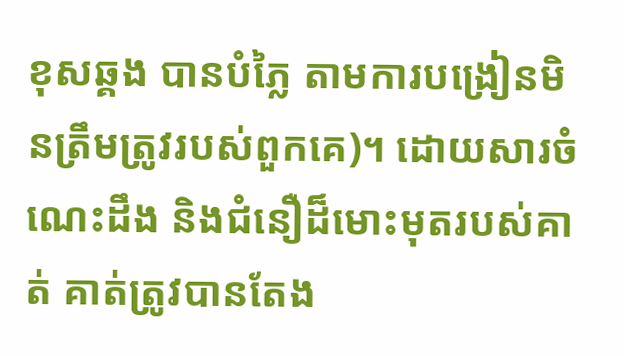ខុសឆ្គង បានបំភ្លៃ តាមការបង្រៀនមិនត្រឹមត្រូវរបស់ពួកគេ)។ ដោយសារចំណេះដឹង និងជំនឿដ៏មោះមុតរបស់គាត់ គាត់ត្រូវបានតែង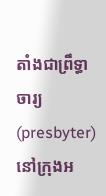តាំងជាព្រឹទ្ធាចារ្យ (presbyter) នៅក្រុងអ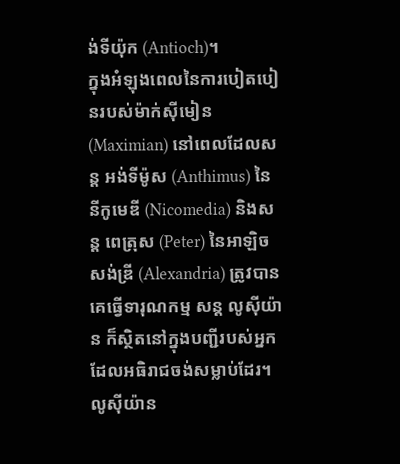ង់ទីយ៉ុក (Antioch)។
ក្នុងអំឡុងពេលនៃការបៀតបៀនរបស់ម៉ាក់ស៊ីមៀន (Maximian) នៅពេលដែលសន្ត អង់ទីម៉ូស (Anthimus) នៃនីកូមេឌី (Nicomedia) និងសន្ត ពេត្រុស (Peter) នៃអាឡិចសង់ឌ្រី (Alexandria) ត្រូវបានគេធ្វើទារុណកម្ម សន្ត លូសុីយ៉ាន ក៏ស្ថិតនៅក្នុងបញ្ជីរបស់អ្នកដែលអធិរាជចង់សម្លាប់ដែរ។ លូសុីយ៉ាន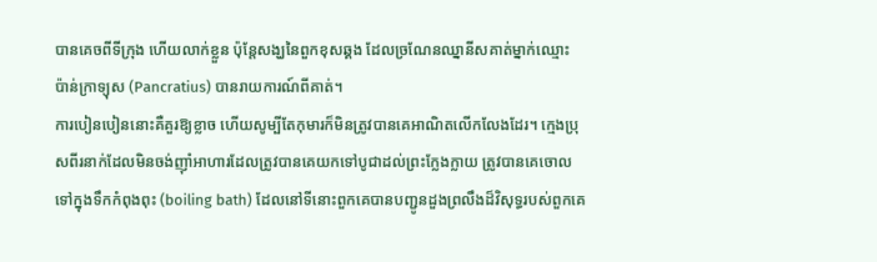បានគេចពីទីក្រុង ហើយលាក់ខ្លួន ប៉ុន្តែសង្ឃនៃពួកខុសឆ្គង ដែលច្រណែនឈ្នានីសគាត់ម្នាក់ឈ្មោះ ប៉ាន់ក្រាទ្យុស (Pancratius) បានរាយការណ៍ពីគាត់។
ការបៀនបៀននោះគឺគួរឱ្យខ្លាច ហើយសូម្បីតែកុមារក៏មិនត្រូវបានគេអាណិតលើកលែងដែរ។ ក្មេងប្រុសពីរនាក់ដែលមិនចង់ញ៉ាំអាហារដែលត្រូវបានគេយកទៅបូជាដល់ព្រះក្លែងក្លាយ ត្រូវបានគេចោលទៅក្នុងទឹកកំពុងពុះ (boiling bath) ដែលនៅទីនោះពួកគេបានបញ្ជូនដួងព្រលឹងដ៏វិសុទ្ធរបស់ពួកគេ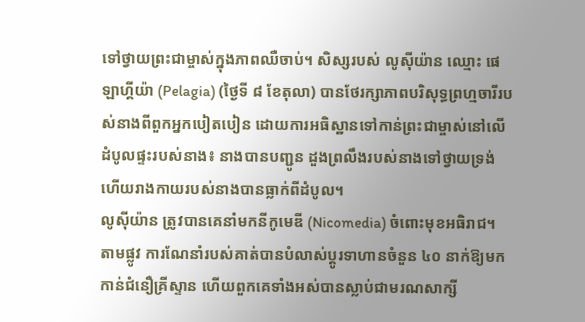ទៅថ្វាយព្រះជាម្ចាស់ក្នុងភាពឈឺចាប់។ សិស្សរបស់ លូសុីយ៉ាន ឈ្មោះ ផេឡាហ្គីយ៉ា (Pelagia) (ថ្ងៃទី ៨ ខែតុលា) បានថែរក្សាភាពបរិសុទ្ធព្រហ្មចារីរបស់នាងពីពួកឣ្នកបៀតបៀន ដោយការអធិស្ឋានទៅកាន់ព្រះជាម្ចាស់នៅលើដំបូលផ្ទះរបស់នាង៖ នាងបានបញ្ជូន ដួងព្រលឹងរបស់នាងទៅថ្វាយទ្រង់ ហើយរាងកាយរបស់នាងបានធ្លាក់ពីដំបូល។
លូសុីយ៉ាន ត្រូវបានគេនាំមកនីកូមេឌី (Nicomedia) ចំពោះមុខអធិរាជ។ តាមផ្លូវ ការណែនាំរបស់គាត់បានបំលាស់ប្តូរទាហានចំនួន ៤០ នាក់ឱ្យមកកាន់ជំនឿគ្រីស្ទាន ហើយពួកគេទាំងអស់បានស្លាប់ជាមរណសាក្សី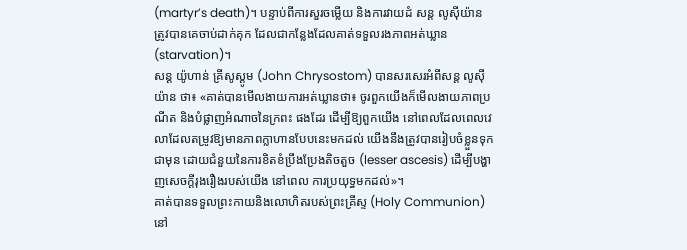(martyr’s death)។ បន្ទាប់ពីការសួរចម្លើយ និងការវាយដំ សន្ត លូសុីយ៉ាន ត្រូវបានគេចាប់ដាក់គុក ដែលជាកន្លែងដែលគាត់ទទួលរងភាពអត់ឃ្លាន (starvation)។
សន្ត យ៉ូហាន់ គ្រីសូស្តូម (John Chrysostom) បានសរសេរអំពីសន្ត លូសុីយ៉ាន ថា៖ «គាត់បានមើលងាយការអត់ឃ្លានថា៖ ចូរពួកយើងក៏មើលងាយភាពប្រណីត និងបំផ្លាញអំណាចនៃក្រពះ ផងដែរ ដើម្បីឱ្យពួកយើង នៅពេលដែលពេលវេលាដែលតម្រូវឱ្យមានភាពក្លាហានបែបនេះមកដល់ យើងនឹងត្រូវបានរៀបចំខ្លួនទុកជាមុន ដោយជំនួយនៃការខិតខំប្រឹងប្រែងតិចតួច (lesser ascesis) ដើម្បីបង្ហាញសេចក្តីរុងរឿងរបស់យើង នៅពេល ការប្រយុទ្ធមកដល់»។
គាត់បានទទួលព្រះកាយនិងលោហិតរបស់ព្រះគ្រីស្ទ (Holy Communion) នៅ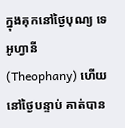ក្នុងគុកនៅថ្ងៃបុណ្យ ទេឣូហ្វានី (Theophany) ហើយនៅថ្ងៃបន្ទាប់ គាត់បាន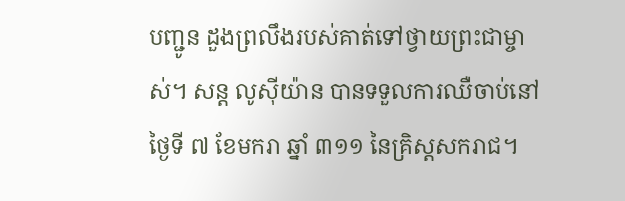បញ្ជូន ដួងព្រលឹងរបស់គាត់ទៅថ្វាយព្រះជាម្ចាស់។ សន្ត លូសុីយ៉ាន បានទទួលការឈឺចាប់នៅថ្ងៃទី ៧ ខែមករា ឆ្នាំ ៣១១ នៃគ្រិស្តសករាជ។